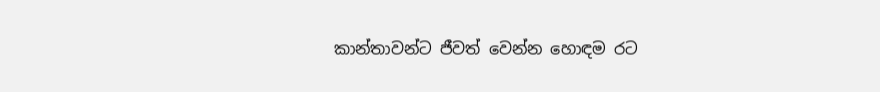කාන්තාවන්ට ජීවත් වෙන්න හොඳම රට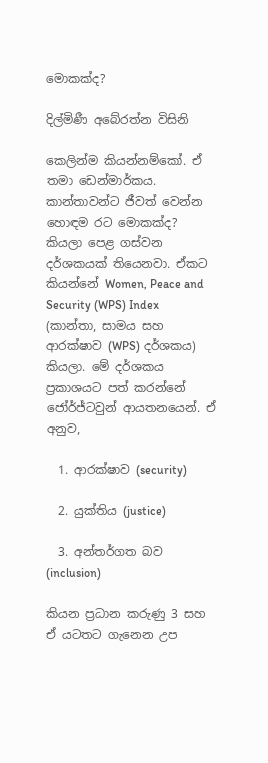මොකක්ද?

දිල්මිණී අබේරත්න විසිනි

කෙලින්ම කියන්නම්කෝ. ඒ තමා ඩෙන්මාර්කය. කාන්තාවන්ට ජීවත් වෙන්න හොඳම රට මොකක්ද? කියලා පෙළ ගස්වන දර්ශකයක් තියෙනවා. ඒකට කියන්නේ Women, Peace and Security (WPS) Index (කාන්තා, සාමය සහ ආරක්ෂාව (WPS) දර්ශකය) කියලා. මේ දර්ශකය ප්‍රකාශයට පත් කරන්නේ ජෝර්ජ්ටවුන් ආයතනයෙන්. ඒ අනුව,

  1. ආරක්ෂාව (security)

  2. යුක්තිය (justice)

  3. අන්තර්ගත බව (inclusion)

කියන ප්‍රධාන කරුණු 3 සහ ඒ යටතට ගැනෙන උප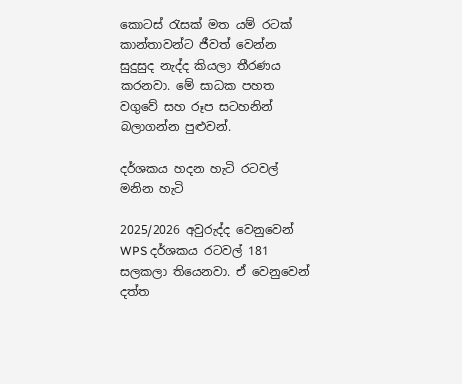කොටස් රැසක් මත යම් රටක් කාන්තාවන්ට ජීවත් වෙන්න සුදුසුද නැද්ද කියලා තීරණය කරනවා. මේ සාධක පහත වගුවේ සහ රූප සටහනින් බලාගන්න පුළුවන්.

දර්ශකය හදන හැටි රටවල් මනින හැටි

2025/2026 අවුරුද්ද වෙනුවෙන් WPS දර්ශකය රටවල් 181 සලකලා තියෙනවා. ඒ වෙනුවෙන් දත්ත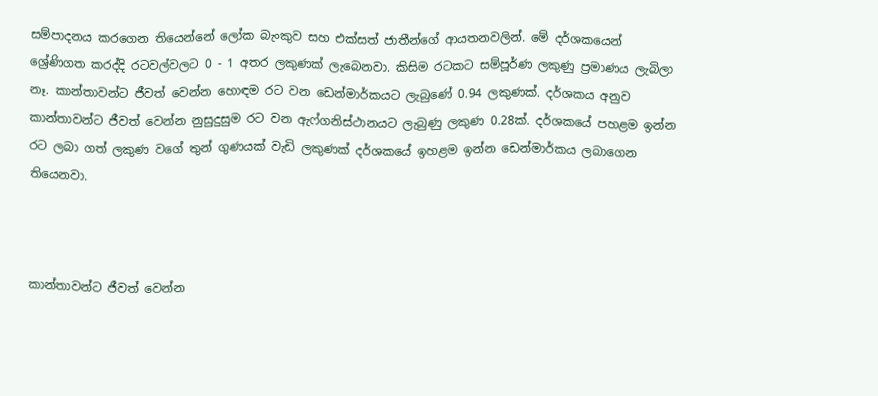සම්පාදනය කරගෙන තියෙන්නේ ලෝක බැංකුව සහ එක්සත් ජාතීන්ගේ ආයතනවලින්. මේ දර්ශකයෙන් ශ්‍රේණිගත කරද්දි රටවල්වලට 0 - 1 අතර ලකුණක් ලැබෙනවා. කිසිම රටකට සම්පූර්ණ ලකුණු ප්‍රමාණය ලැබිලා නෑ. කාන්තාවන්ට ජීවත් වෙන්න හොඳම රට වන ඩෙන්මාර්කයට ලැබුණේ 0.94 ලකුණක්. දර්ශකය අනුව කාන්තාවන්ට ජීවත් වෙන්න නුසුදුසුම රට වන ඇෆ්ගනිස්ථානයට ලැබුණු ලකුණ 0.28ක්. දර්ශකයේ පහළම ඉන්න රට ලබා ගත් ලකුණ වගේ තුන් ගුණයක් වැඩි ලකුණක් දර්ශකයේ ඉහළම ඉන්න ඩෙන්මාර්කය ලබාගෙන තියෙනවා.



කාන්තාවන්ට ජීවත් වෙන්න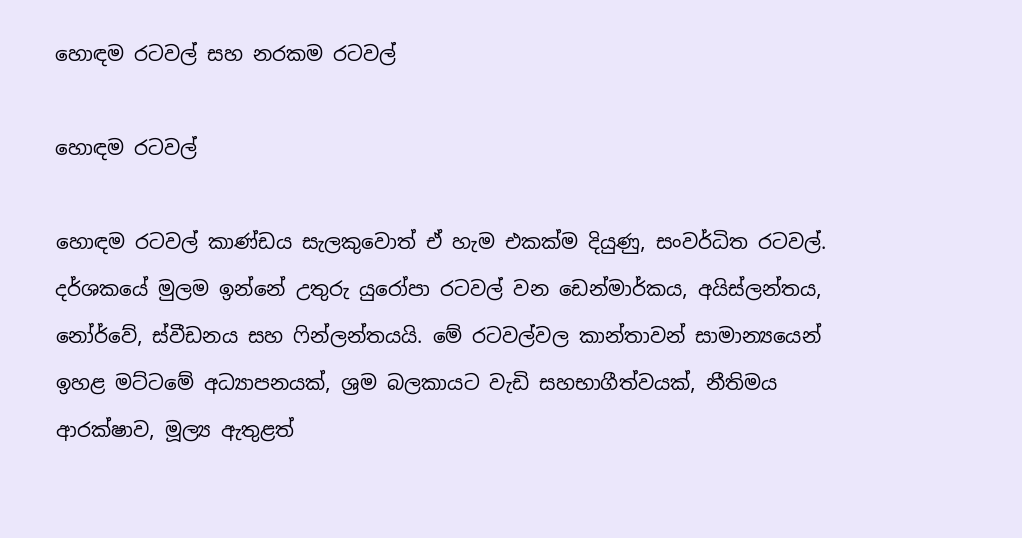හොඳම රටවල් සහ නරකම රටවල්

හොඳම රටවල්

හොඳම රටවල් කාණ්ඩය සැලකුවොත් ඒ හැම එකක්ම දියුණු, සංවර්ධිත රටවල්. දර්ශකයේ මුලම ඉන්නේ උතුරු යුරෝපා රටවල් වන ඩෙන්මාර්කය, අයිස්ලන්තය, නෝර්වේ, ස්වීඩනය සහ ෆින්ලන්තයයි. මේ රටවල්වල කාන්තාවන් සාමාන්‍යයෙන් ඉහළ මට්ටමේ අධ්‍යාපනයක්, ශ්‍රම බලකායට වැඩි සහභාගීත්වයක්, නීතිමය ආරක්ෂාව, මූල්‍ය ඇතුළත්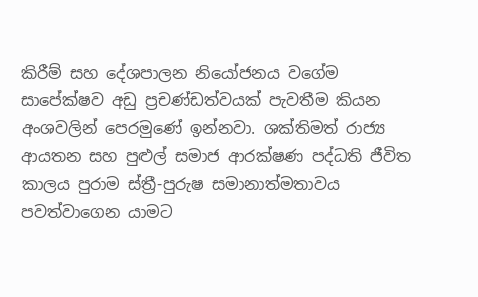කිරීම් සහ දේශපාලන නියෝජනය වගේම සාපේක්ෂව අඩු ප්‍රචණ්ඩත්වයක් පැවතීම කියන අංශවලින් පෙරමුණේ ඉන්නවා. ශක්තිමත් රාජ්‍ය ආයතන සහ පුළුල් සමාජ ආරක්ෂණ පද්ධති ජීවිත කාලය පුරාම ස්ත්‍රී-පුරුෂ සමානාත්මතාවය පවත්වාගෙන යාමට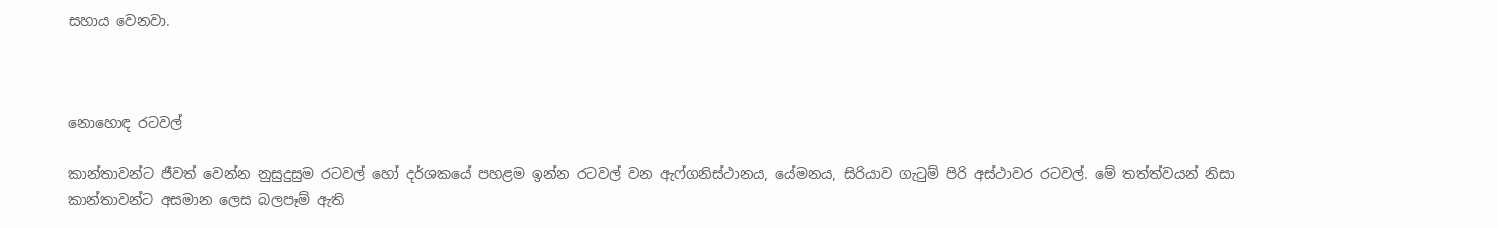සහාය වෙනවා.



නොහොඳ රටවල්

කාන්තාවන්ට ජීවත් වෙන්න නුසුදුසුම රටවල් හෝ දර්ශකයේ පහළම ඉන්න රටවල් වන ඇෆ්ගනිස්ථානය, යේමනය, සිරියාව ගැටුම් පිරි අස්ථාවර රටවල්. මේ තත්ත්වයන් නිසා කාන්තාවන්ට අසමාන ලෙස බලපෑම් ඇති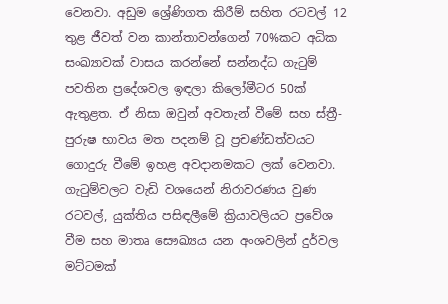වෙනවා. අඩුම ශ්‍රේණිගත කිරීම් සහිත රටවල් 12 තුළ ජීවත් වන කාන්තාවන්ගෙන් 70%කට අධික සංඛ්‍යාවක් වාසය කරන්නේ සන්නද්ධ ගැටුම් පවතින ප්‍රදේශවල ඉඳලා කිලෝමීටර 50ක් ඇතුළත. ඒ නිසා ඔවුන් අවතැන් වීමේ සහ ස්ත්‍රී-පුරුෂ භාවය මත පදනම් වූ ප්‍රචණ්ඩත්වයට ගොදුරු වීමේ ඉහළ අවදානමකට ලක් වෙනවා. ගැටුම්වලට වැඩි වශයෙන් නිරාවරණය වුණ රටවල්, යුක්තිය පසිඳලීමේ ක්‍රියාවලියට ප්‍රවේශ වීම සහ මාතෘ සෞඛ්‍යය යන අංශවලින් දුර්වල මට්ටමක්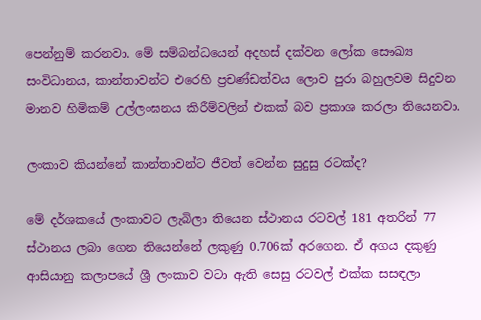පෙන්නුම් කරනවා. මේ සම්බන්ධයෙන් අදහස් දක්වන ලෝක සෞඛ්‍ය සංවිධානය, කාන්තාවන්ට එරෙහි ප්‍රචණ්ඩත්වය ලොව පුරා බහුලවම සිදුවන මානව හිමිකම් උල්ලංඝනය කිරීම්වලින් එකක් බව ප්‍රකාශ කරලා තියෙනවා.

ලංකාව කියන්නේ කාන්තාවන්ට ජීවත් වෙන්න සුදුසු රටක්ද?

මේ දර්ශකයේ ලංකාවට ලැබිලා තියෙන ස්ථානය රටවල් 181 අතරින් 77 ස්ථානය ලබා ගෙන තියෙන්නේ ලකුණු 0.706ක් අරගෙන. ඒ අගය දකුණු ආසියානු කලාපයේ ශ්‍රී ලංකාව වටා ඇති සෙසු රටවල් එක්ක සසඳලා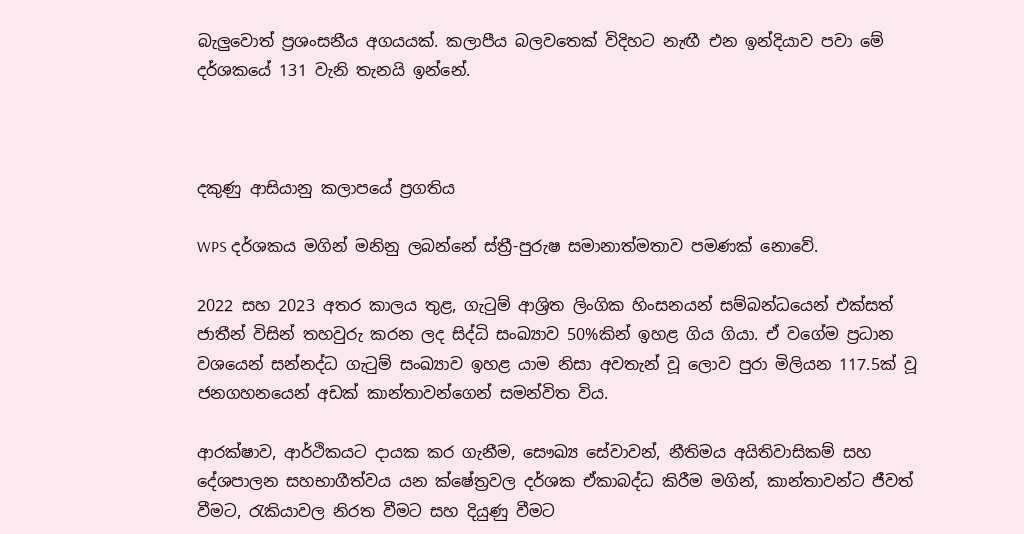බැලුවොත් ප්‍රශංසනීය අගයයක්. කලාපීය බලවතෙක් විදිහට නැඟී එන ඉන්දියාව පවා මේ දර්ශකයේ 131 වැනි තැනයි ඉන්නේ.



දකුණු ආසියානු කලාපයේ ප්‍රගතිය

WPS දර්ශකය මගින් මනිනු ලබන්නේ ස්ත්‍රී-පුරුෂ සමානාත්මතාව පමණක් නොවේ.

2022 සහ 2023 අතර කාලය තුළ, ගැටුම් ආශ්‍රිත ලිංගික හිංසනයන් සම්බන්ධයෙන් එක්සත් ජාතීන් විසින් තහවුරු කරන ලද සිද්ධි සංඛ්‍යාව 50%කින් ඉහළ ගිය ගියා. ඒ වගේම ප්‍රධාන වශයෙන් සන්නද්ධ ගැටුම් සංඛ්‍යාව ඉහළ යාම නිසා අවතැන් වූ ලොව පුරා මිලියන 117.5ක් වූ ජනගහනයෙන් අඩක් කාන්තාවන්ගෙන් සමන්විත විය.

ආරක්ෂාව, ආර්ථිකයට දායක කර ගැනීම, සෞඛ්‍ය සේවාවන්, නීතිමය අයිතිවාසිකම් සහ දේශපාලන සහභාගීත්වය යන ක්ෂේත්‍රවල දර්ශක ඒකාබද්ධ කිරීම මගින්, කාන්තාවන්ට ජීවත් වීමට, රැකියාවල නිරත වීමට සහ දියුණු වීමට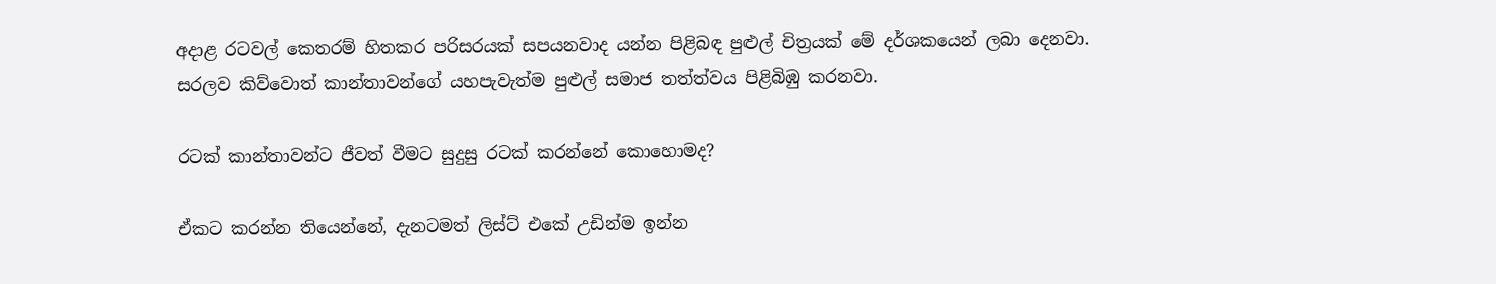අදාළ රටවල් කෙතරම් හිතකර පරිසරයක් සපයනවාද යන්න පිළිබඳ පුළුල් චිත්‍රයක් මේ දර්ශකයෙන් ලබා දෙනවා. සරලව කිව්වොත් කාන්තාවන්ගේ යහපැවැත්ම පුළුල් සමාජ තත්ත්වය පිළිබිඹු කරනවා.

රටක් කාන්තාවන්ට ජීවත් වීමට සුදුසු රටක් කරන්නේ කොහොමද?

ඒකට කරන්න තියෙන්නේ, දැනටමත් ලිස්ට් එකේ උඩින්ම ඉන්න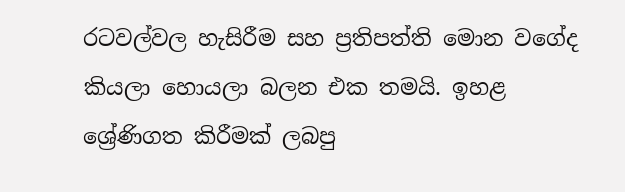රටවල්වල හැසිරීම සහ ප්‍රතිපත්ති මොන වගේද කියලා හොයලා බලන එක තමයි. ඉහළ ශ්‍රේණිගත කිරීමක් ලබපු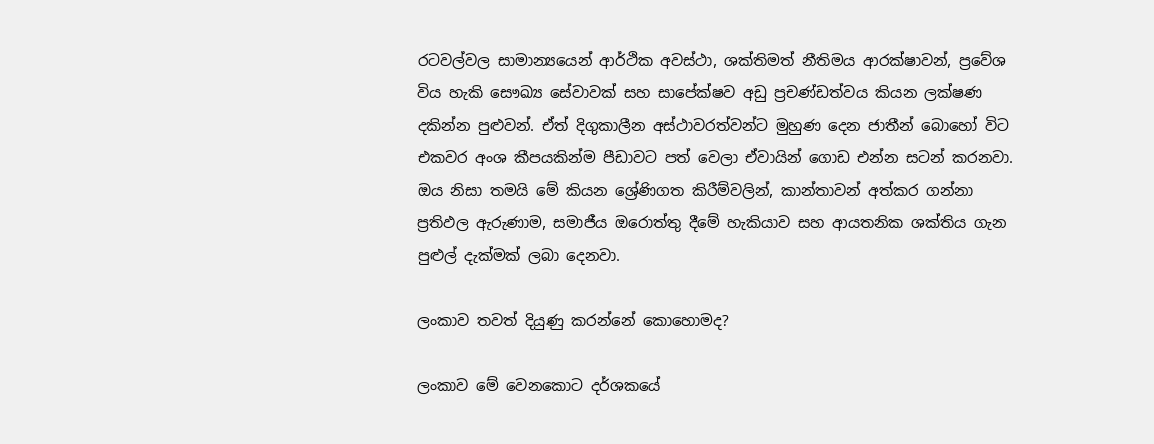රටවල්වල සාමාන්‍යයෙන් ආර්ථික අවස්ථා, ශක්තිමත් නීතිමය ආරක්ෂාවන්, ප්‍රවේශ විය හැකි සෞඛ්‍ය සේවාවක් සහ සාපේක්ෂව අඩු ප්‍රචණ්ඩත්වය කියන ලක්ෂණ දකින්න පුළුවන්. ඒත් දිගුකාලීන අස්ථාවරත්වන්ට මුහුණ දෙන ජාතීන් බොහෝ විට එකවර අංශ කීපයකින්ම පීඩාවට පත් වෙලා ඒවායින් ගොඩ එන්න සටන් කරනවා. ඔය නිසා තමයි මේ කියන ශ්‍රේණිගත කිරීම්වලින්, කාන්තාවන් අත්කර ගන්නා ප්‍රතිඵල ඇරුණාම, සමාජීය ඔරොත්තු දීමේ හැකියාව සහ ආයතනික ශක්තිය ගැන පුළුල් දැක්මක් ලබා දෙනවා.

ලංකාව තවත් දියුණු කරන්නේ කොහොමද?

ලංකාව මේ වෙනකොට දර්ශකයේ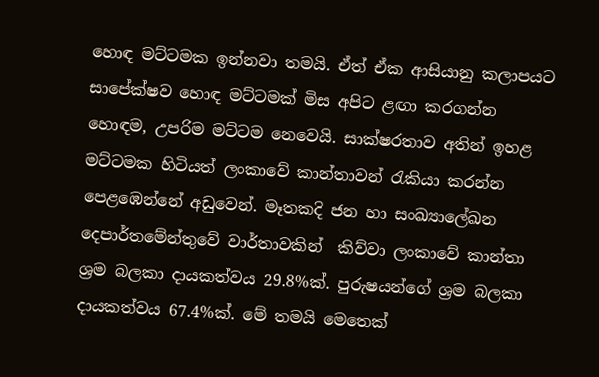හොඳ මට්ටමක ඉන්නවා තමයි. ඒත් ඒක ආසියානු කලාපයට සාපේක්ෂව හොඳ මට්ටමක් මිස අපිට ළඟා කරගන්න හොඳම, උපරිම මට්ටම නෙවෙයි. සාක්ෂරතාව අතින් ඉහළ මට්ටමක හිටියත් ලංකාවේ කාන්තාවන් රැකියා කරන්න පෙළඹෙන්නේ අඩුවෙන්. මෑතකදි ජන හා සංඛ්‍යාලේඛන දෙපාර්තමේන්තුවේ වාර්තාවකින්  කිව්වා ලංකාවේ කාන්තා ශ්‍රම බලකා දායකත්වය 29.8%ක්. පුරුෂයන්ගේ ශ්‍රම බලකා දායකත්වය 67.4%ක්. මේ තමයි මෙතෙක්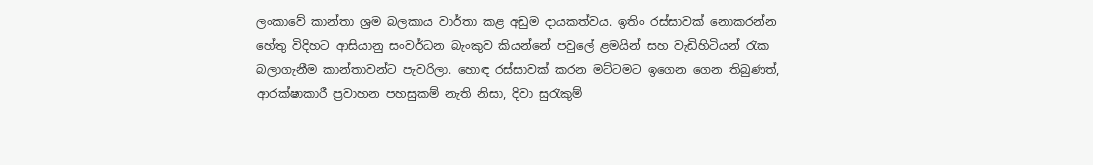ලංකාවේ කාන්තා ශ්‍රම බලකාය වාර්තා කළ අඩුම දායකත්වය. ඉතිං රස්සාවක් නොකරන්න හේතු විදිහට ආසියානු සංවර්ධන බැංකුව කියන්නේ පවුලේ ළමයින් සහ වැඩිහිටියන් රැක බලාගැනීම කාන්තාවන්ට පැවරිලා. හොඳ රස්සාවක් කරන මට්ටමට ඉගෙන ගෙන තිබුණත්, ආරක්ෂාකාරී ප්‍රවාහන පහසුකම් නැති නිසා, දිවා සුරැකුම්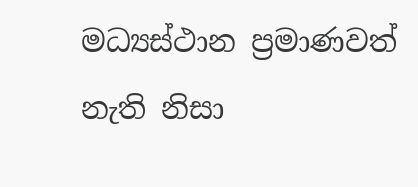මධ්‍යස්ථාන ප්‍රමාණවත් නැති නිසා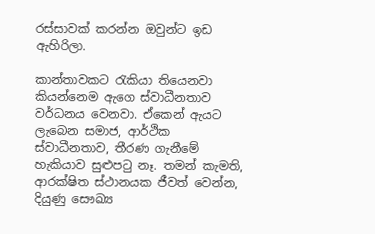රස්සාවක් කරන්න ඔවුන්ට ඉඩ ඇහිරිලා.

කාන්තාවකට රැකියා තියෙනවා කියන්නෙම ඇගෙ ස්වාධීනතාව වර්ධනය වෙනවා. ඒකෙන් ඇයට ලැබෙන සමාජ, ආර්ථික ස්වාධීනතාව, තීරණ ගැනීමේ හැකියාව සුළුපටු නෑ. තමන් කැමති, ආරක්ෂිත ස්ථානයක ජීවත් වෙන්න, දියුණු සෞඛ්‍ය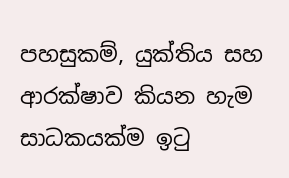පහසුකම්, යුක්තිය සහ ආරක්ෂාව කියන හැම සාධකයක්ම ඉටු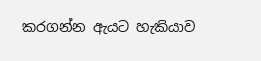කරගන්න ඇයට හැකියාව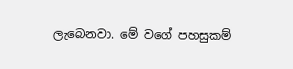ලැබෙනවා. මේ වගේ පහසුකම්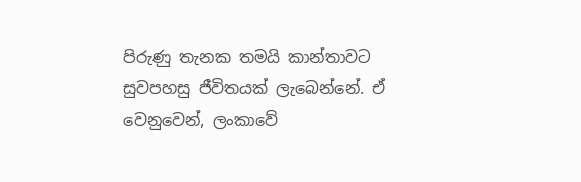පිරුණු තැනක තමයි කාන්තාවට සුවපහසු ජීවිතයක් ලැබෙන්නේ. ඒ වෙනුවෙන්, ලංකාවේ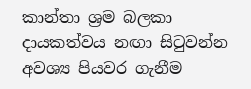කාන්තා ශ්‍රම බලකා දායකත්වය නඟා සිටුවන්න අවශ්‍ය පියවර ගැනීම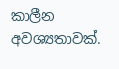කාලීන අවශ්‍යතාවක්.